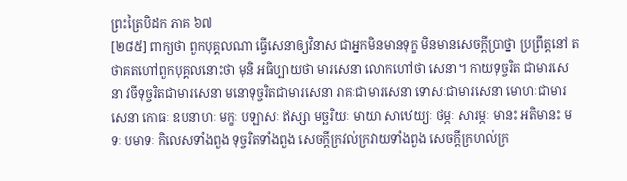ព្រះត្រៃបិដក ភាគ ៦៧
[២៨៥] ពាក្យថា ពួកបុគ្គលណា ធ្វើសេនាឲ្យវិនាស ជាអ្នកមិនមានទុក្ខ មិនមានសេចក្តីប្រាថ្នា ប្រព្រឹត្តនៅ តថាគតហៅពួកបុគ្គលនោះថា មុនិ អធិប្បាយថា មារសេនា លោកហៅថា សេនា។ កាយទុច្ចរិត ជាមារសេនា វចីទុច្ចរិតជាមារសេនា មនោទុច្ចរិតជាមារសេនា រាគៈជាមារសេនា ទោសៈជាមារសេនា មោហៈជាមារសេនា កោធៈ ឧបនាហៈ មក្ខៈ បឡាសៈ ឥស្សា មច្ឆរិយៈ មាយា សាឋេយ្យៈ ថម្ភៈ សារម្ភៈ មានះ អតិមានះ មទៈ បមាទៈ កិលេសទាំងពួង ទុច្ចរិតទាំងពួង សេចក្តីក្រវល់ក្រវាយទាំងពួង សេចក្តីក្រហល់ក្រ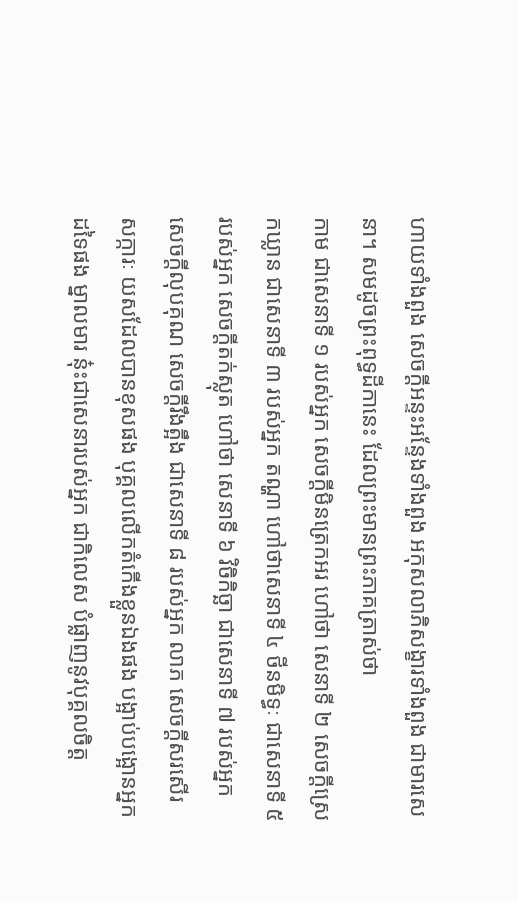ហាយទាំងពួង សេចក្តីអន្ទះអន្ទែងទាំងពួង អកុសលាភិសង្ខារទាំងពួង ជាមារសេនា។ សមដូចព្រះពុទ្ធដីកានេះ ដែលព្រះមានព្រះភាគត្រាស់ថា
កាម ជាសេនាទី ១ របស់អ្នក សេចក្តីមិនត្រេកអរ ហៅថា សេនាទី ២ សេចក្តីស្រេកឃ្លាន ជាសេនាទី ៣ របស់អ្នក តណ្ហា ហៅថាសេនាទី ៤ ថីនមិទ្ធៈ ជាសេនាទី ៥ របស់អ្នក សេចក្តីតក់ស្លុត ហៅថា សេនាទី ៦ វិចិកិច្ឆា ជាសេនាទី ៧ របស់អ្នក សេចក្តីលុបគុណ សេចក្តីរឹងត្អឹង ជាសេនាទី ៨ របស់អ្នក លាភ សេចក្តីសរសើរ សក្ការៈ យសដែលបានខុសផង បុគ្គលលើកតំកើងខ្លួនឯងផង បង្អាប់បង្អោនអ្នកដទៃផង ម្នាលមារ នុ៎ះជាសេនារបស់អ្នក ជាកិលេស បំផ្លាញនូវបុគ្គលចិត្ត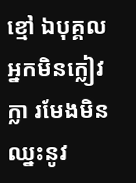ខ្មៅ ឯបុគ្គលអ្នកមិនក្លៀវក្លា រមែងមិនឈ្នះនូវ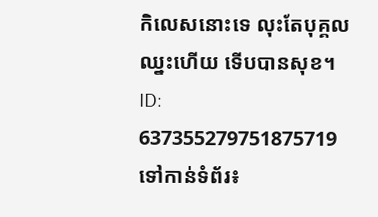កិលេសនោះទេ លុះតែបុគ្គលឈ្នះហើយ ទើបបានសុខ។
ID: 637355279751875719
ទៅកាន់ទំព័រ៖